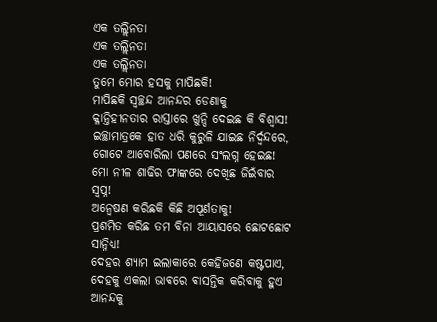ଏକ ତଲ୍ଲିନତା
ଏକ ତଲ୍ଲିନତା
ଏକ ତଲ୍ଲିନତା
ତୁମେ ମୋର ହସକୁ ମାପିଛକି!
ମାପିଛକି ସ୍ଵଚ୍ଛନ୍ଦ ଆନନ୍ଦର ଡେଣାକୁ
କ୍ଳାନ୍ତିହୀନତାର ରାସ୍ତାରେ ଖୁନ୍ଦି ଦେଇଛ କି ବିଶ୍ବାସ!
ଇଚ୍ଛାମାତ୍ରକେ ହାତ ଧରି କୁରୁଳି ଯାଇଛ ନିର୍ଦ୍ଵନ୍ଦରେ,
ଗୋଟେ ଆବୋରିଲା ପଣରେ ସଂଲଗ୍ନ ହେଇଛ!
ମୋ ନୀଳ ଶାଢିର ଫାଙ୍କରେ ଦେଖିଛ ଜିଇଁବାର ସ୍ବପ୍ନ!
ଅନ୍ଵେଷଣ କରିଛକି କିଛି ଅପୂର୍ଣତାକୁ!
ପ୍ରଶମିତ କରିଛ ତମ ବିନା ଆୟାସରେ ଛୋଟଛୋଟ ସାନ୍ନିଧ୍ୟ!
ଦେହର ଶ୍ୟାମ ଇଲାକାରେ କେହିଜଣେ କଷ୍ଟପାଏ,
ଦେହକୁ ଏକଲା ଭାଵରେ ଵାସନ୍ତିକ କରିବାକୁ ହୁଏ
ଆନନ୍ଦକୁ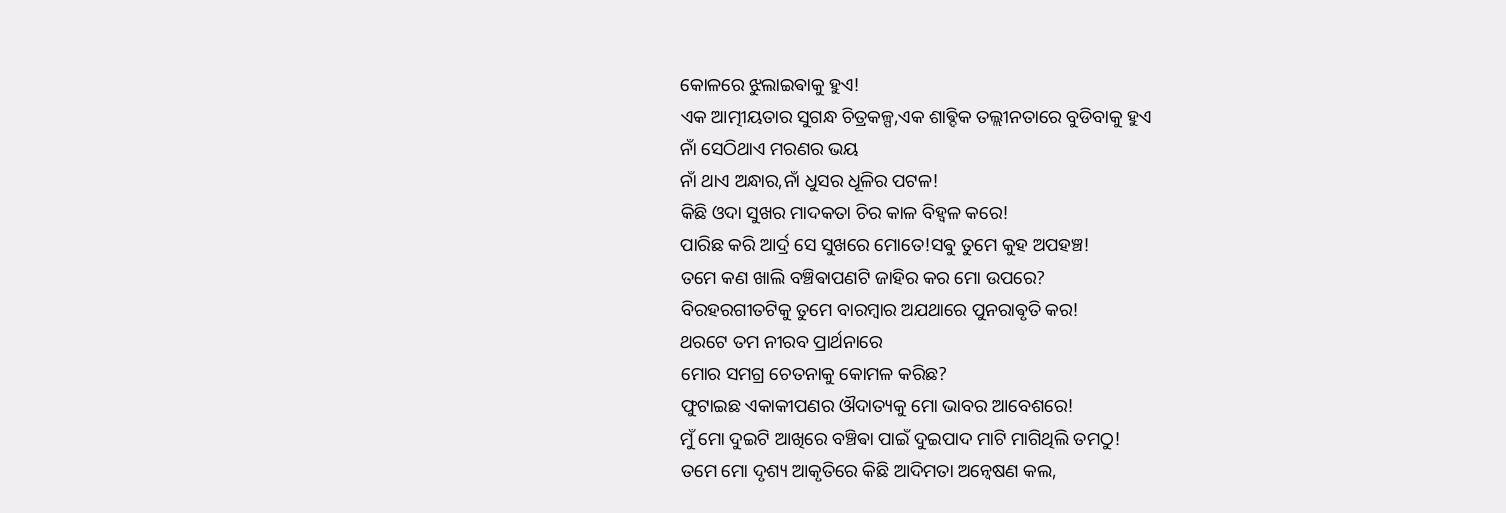କୋଳରେ ଝୁଲାଇଵାକୁ ହୁଏ!
ଏକ ଆତ୍ମୀୟତାର ସୁଗନ୍ଧ ଚିତ୍ରକଳ୍ପ,ଏକ ଶାଵ୍ଦିକ ତଲ୍ଲୀନତାରେ ବୁଡିବାକୁ ହୁଏ
ନାଁ ସେଠିଥାଏ ମରଣର ଭୟ
ନାଁ ଥାଏ ଅନ୍ଧାର,ନାଁ ଧୁସର ଧୂଳିର ପଟଳ!
କିଛି ଓଦା ସୁଖର ମାଦକତା ଚିର କାଳ ବିହ୍ଵଳ କରେ!
ପାରିଛ କରି ଆର୍ଦ୍ର ସେ ସୁଖରେ ମୋତେ!ସଵୁ ତୁମେ କୁହ ଅପହଞ୍ଚ!
ତମେ କଣ ଖାଲି ବଞ୍ଚିଵାପଣଟି ଜାହିର କର ମୋ ଉପରେ?
ବିରହରଗୀତଟିକୁ ତୁମେ ବାରମ୍ଵାର ଅଯଥାରେ ପୁନରାଵୃତି କର!
ଥରଟେ ତମ ନୀରବ ପ୍ରାର୍ଥନାରେ
ମୋର ସମଗ୍ର ଚେତନାକୁ କୋମଳ କରିଛ?
ଫୁଟାଇଛ ଏକାକୀପଣର ଔଦାତ୍ୟକୁ ମୋ ଭାବର ଆବେଶରେ!
ମୁଁ ମୋ ଦୁଇଟି ଆଖିରେ ବଞ୍ଚିଵା ପାଇଁ ଦୁଇପାଦ ମାଟି ମାଗିଥିଲି ତମଠୁ!
ତମେ ମୋ ଦୃଶ୍ୟ ଆକୃତିରେ କିଛି ଆଦିମତା ଅନ୍ଵେଷଣ କଲ,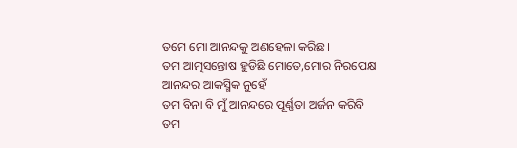ତମେ ମୋ ଆନନ୍ଦକୁ ଅଣହେଳା କରିଛ।
ତମ ଆତ୍ମସନ୍ତୋଷ ହୁଡିଛି ମୋତେ,ମୋର ନିରପେକ୍ଷ ଆନନ୍ଦର ଆକସ୍ମିକ ନୁହେଁ
ତମ ବିନା ବି ମୁଁ ଆନନ୍ଦରେ ପୂର୍ଣ୍ଣତା ଅର୍ଜନ କରିବି
ତମ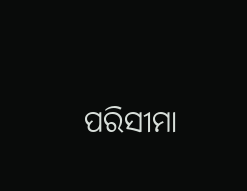ପରିସୀମା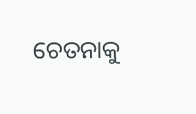ଚେତନାକୁ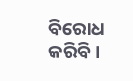ବିରୋଧ କରିବି।